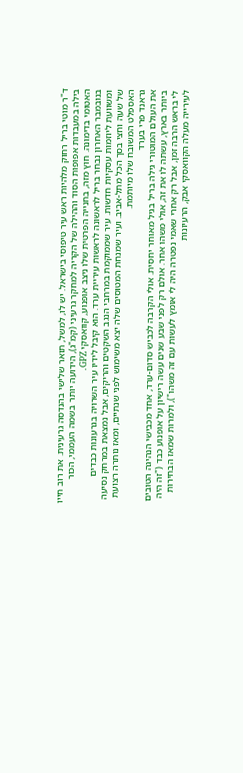ד"ר מוטי בריל רחוק מלהיות ראש עיר טיפוסי בישראל. יש לו, למשל, תואר שלישי בהנדסה גרעינית. את רוב חייו בילה במעבדות אפופות הסוד וההילה של הקריה למחקר גרעיני (קמ"ג), הידועה יותר בשמה העממי, הכור האטומי בדימונה. חוץ מזה, בחנייה הפרטית שלו ניצב אופנוע, קוואסקי GPZ.
בנובמבר האחרון נבחר בריל לראשונה לראשות עיריית ערד. הוא קיבל לידיו עיר השרויה בגרעונות כבדים ומשוועת ליוזמות עסקיות חדשות. עיר שממוקמת במרחבי הנגב השקטים והריקים, אבל נמצאת במרחק נסיעה של שעה וחצי בסך הכל מתל-אביב. ועיר שמנחת המטוסים שלה יצא משימוש לפני שנתיים, ומאז נותרה רצועת האספלט המשובח שלו מיותמת.
גראנד פרי בערד
את העולם המוטורי גילה בריל בגיל מאוחר יחסית. אולי הקרבה לכביש סדום-ערד, אחד מכבישי הנהיגה הטובים ביותר בארץ, עשתה לו את זה, אולי משהו אחר. אולם רק לפני שבע שנים עשה רישיון על אופנוע כבד ("זה היה לי בראש הרבה זמן, אבל רק אחרי שאמי נפטרה היה לי אומץ לעשות עם זה משהו"), ולמרות שמאז הבחירות לעירייה מעלה הקוואסקי אבק, הרעיונות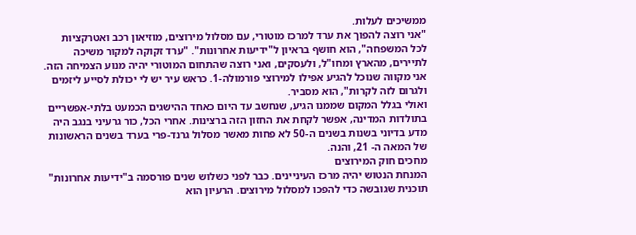ממשיכים לעלות.
"אני רוצה להפוך את ערד למרכז מוטורי, עם מסלול מירוצים, מוזיאון רכב ואטרקציות לכל המשפחה", הוא חושף בראיון ל"ידיעות אחרונות". "ערד זקוקה למקור משיכה לתיירים, מהארץ ומחו"ל, ולעסקים, ואני רוצה שהתחום המוטורי יהיה מנוע הצמיחה הזה. אני מקווה שנוכל להגיע אפילו למירוצי פורמולה-1. כראש עיר יש לי יכולת לסייע ליזמים ולגרום לזה לקרות", הוא מסביר.
ואולי בגלל המקום שממנו הגיע, שנחשב עד היום כאחד ההישגים הכמעט בלתי-אפשריים בתולדות המדינה, אפשר לקחת את החזון הזה ברצינות. אחרי הכל, כור גרעיני בנגב היה מדע בדיוני בשנות בשנים ה-50 לא פחות מאשר מסלול גרנד-פרי בערד בשנים הראשונות של המאה ה- 21, והנה.
מחכים חוק המירוצים
המנחת הנטוש יהיה מרכז העיניינים. כבר לפני כשלוש שנים פורסמה ב"ידיעות אחרונות" תוכנית שגובשה כדי להפכו למסלול מירוצים. הרעיון הוא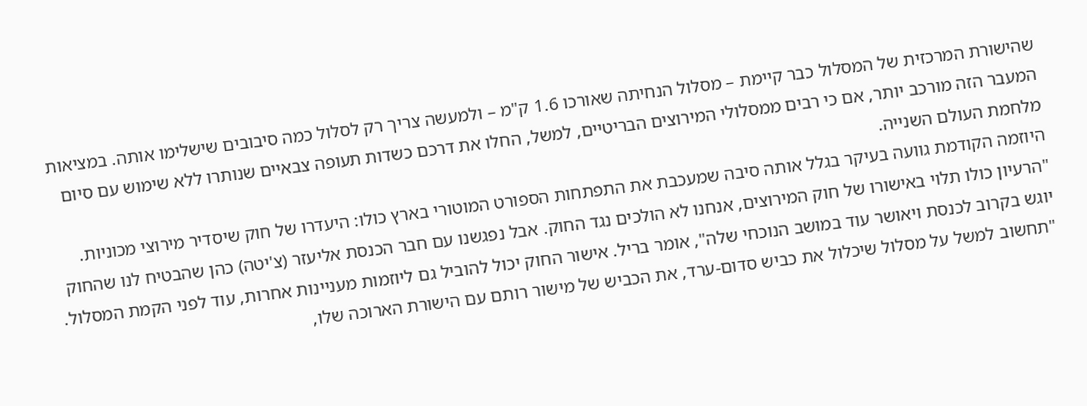שהישורת המרכזית של המסלול כבר קיימת – מסלול הנחיתה שאורכו 1.6 ק"מ – ולמעשה צריך רק לסלול כמה סיבובים שישלימו אותה. במציאות המעבר הזה מורכב יותר, אם כי רבים ממסלולי המירוצים הבריטיים, למשל, החלו את דרכם כשדות תעופה צבאיים שנותרו ללא שימוש עם סיום מלחמת העולם השנייה.
היוזמה הקודמת גוועה בעיקר בגלל אותה סיבה שמעכבת את התפתחות הספורט המוטורי בארץ כולו: היעדרו של חוק שיסדיר מירוצי מכוניות. "הרעיון כולו תלוי באישורו של חוק המירוצים, אנחנו לא הולכים נגד החוק. אבל נפגשנו עם חבר הכנסת אליעזר (צ'יטה) כהן שהבטיח לנו שהחוק יוגש בקרוב לכנסת ויאושר עוד במושב הנוכחי שלה", אומר בריל. אישור החוק יכול להוביל גם ליוזמות מעניינות אחרות, עוד לפני הקמת המסלול. "תחשוב למשל על מסלול שיכלול את כביש סדום-ערד, את הכביש של מישור רותם עם הישורת הארוכה שלו,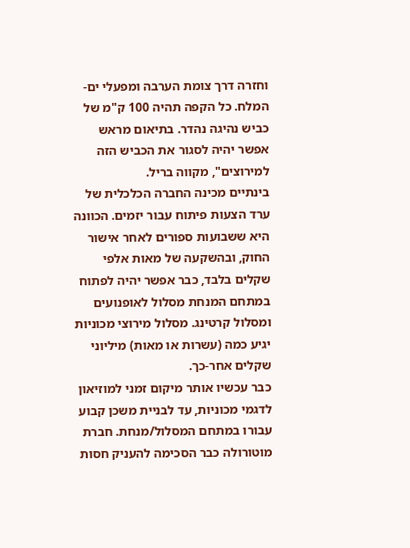וחזרה דרך צומת הערבה ומפעלי ים-המלח. כל הקפה תהיה 100 ק"מ של כביש נהיגה נהדר. בתיאום מראש אפשר יהיה לסגור את הכביש הזה למירוצים", מקווה בריל.
בינתיים מכינה החברה הכלכלית של ערד הצעות פיתוח עבור יזמים. הכוונה היא ששבועות ספורים לאחר אישור החוק, ובהשקעה של מאות אלפי שקלים בלבד, כבר אפשר יהיה לפתוח במתחם המנחת מסלול לאופנועים ומסלול קרטינג. מסלול מירוצי מכוניות יגיע כמה (עשרות או מאות) מיליוני שקלים אחר-כך.
כבר עכשיו אותר מיקום זמני למוזיאון לדגמי מכוניות, עד לבניית משכן קבוע עבורו במתחם המסלול/מנחת. חברת מוטורולה כבר הסכימה להעניק חסות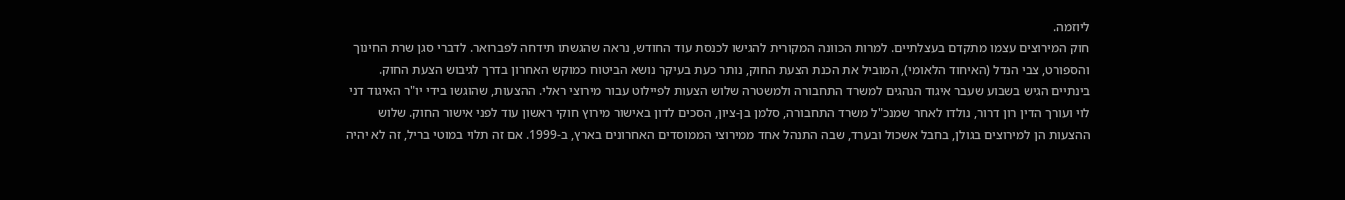ליוזמה.
חוק המירוצים עצמו מתקדם בעצלתיים. למרות הכוונה המקורית להגישו לכנסת עוד החודש, נראה שהגשתו תידחה לפברואר. לדברי סגן שרת החינוך והספורט, צבי הנדל (האיחוד הלאומי), המוביל את הכנת הצעת החוק, נותר כעת בעיקר נושא הביטוח כמוקש האחרון בדרך לגיבוש הצעת החוק.
בינתיים הגיש בשבוע שעבר איגוד הנהגים למשרד התחבורה ולמשטרה שלוש הצעות לפיילוט עבור מירוצי ראלי. ההצעות, שהוגשו בידי יו"ר האיגוד דני לוי ועורך הדין רון דרור, נולדו לאחר שמנכ"ל משרד התחבורה, סלמן בן-ציון, הסכים לדון באישור מירוץ חוקי ראשון עוד לפני אישור החוק. שלוש ההצעות הן למירוצים בגולן, בחבל אשכול ובערד, שבה התנהל אחד ממירוצי הממוסדים האחרונים בארץ, ב-1999. אם זה תלוי במוטי בריל, זה לא יהיה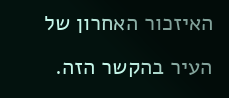האיזכור האחרון של העיר בהקשר הזה.